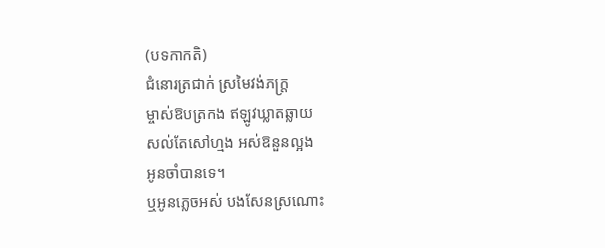(បទកាកតិ)
ជំនោរត្រជាក់ ស្រមៃវង់ភក្ត្រ
ម្ចាស់ឱបត្រកង ឥឡូវឃ្លាតឆ្លាយ
សល់តែសៅហ្មង អស់ឱនួនល្អង
អូនចាំបានទេ។
ឬអូនភ្លេចអស់ បងសែនស្រណោះ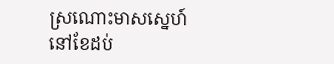ស្រណោះមាសស្នេហ៍ នៅខែដប់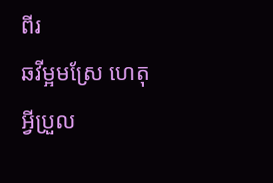ពីរ
ឆវីម្អមស្រែ ហេតុអ្វីប្រួល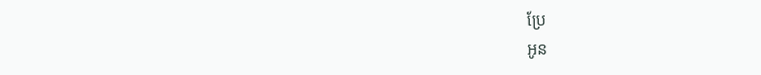ប្រែ
អូន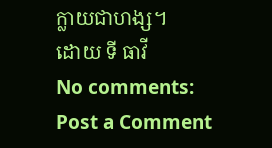ក្លាយជាហង្ស។
ដោយ ទី ធាវី
No comments:
Post a Comment